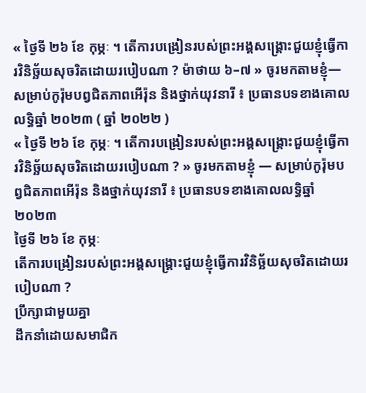« ថ្ងៃទី ២៦ ខែ កុម្ភៈ ។ តើការបង្រៀនរបស់ព្រះអង្គសង្គ្រោះជួយខ្ញុំធ្វើការវិនិច្ឆ័យសុចរិតដោយរបៀបណា ? ម៉ាថាយ ៦–៧ » ចូរមកតាមខ្ញុំ—សម្រាប់កូរ៉ុមបព្វជិតភាពអើរ៉ុន និងថ្នាក់យុវនារី ៖ ប្រធានបទខាងគោលលទ្ធិឆ្នាំ ២០២៣ ( ឆ្នាំ ២០២២ )
« ថ្ងៃទី ២៦ ខែ កុម្ភៈ ។ តើការបង្រៀនរបស់ព្រះអង្គសង្គ្រោះជួយខ្ញុំធ្វើការវិនិច្ឆ័យសុចរិតដោយរបៀបណា ? » ចូរមកតាមខ្ញុំ — សម្រាប់កូរ៉ុមបព្វជិតភាពអើរ៉ុន និងថ្នាក់យុវនារី ៖ ប្រធានបទខាងគោលលទ្ធិឆ្នាំ ២០២៣
ថ្ងៃទី ២៦ ខែ កុម្ភៈ
តើការបង្រៀនរបស់ព្រះអង្គសង្គ្រោះជួយខ្ញុំធ្វើការវិនិច្ឆ័យសុចរិតដោយរបៀបណា ?
ប្រឹក្សាជាមួយគ្នា
ដឹកនាំដោយសមាជិក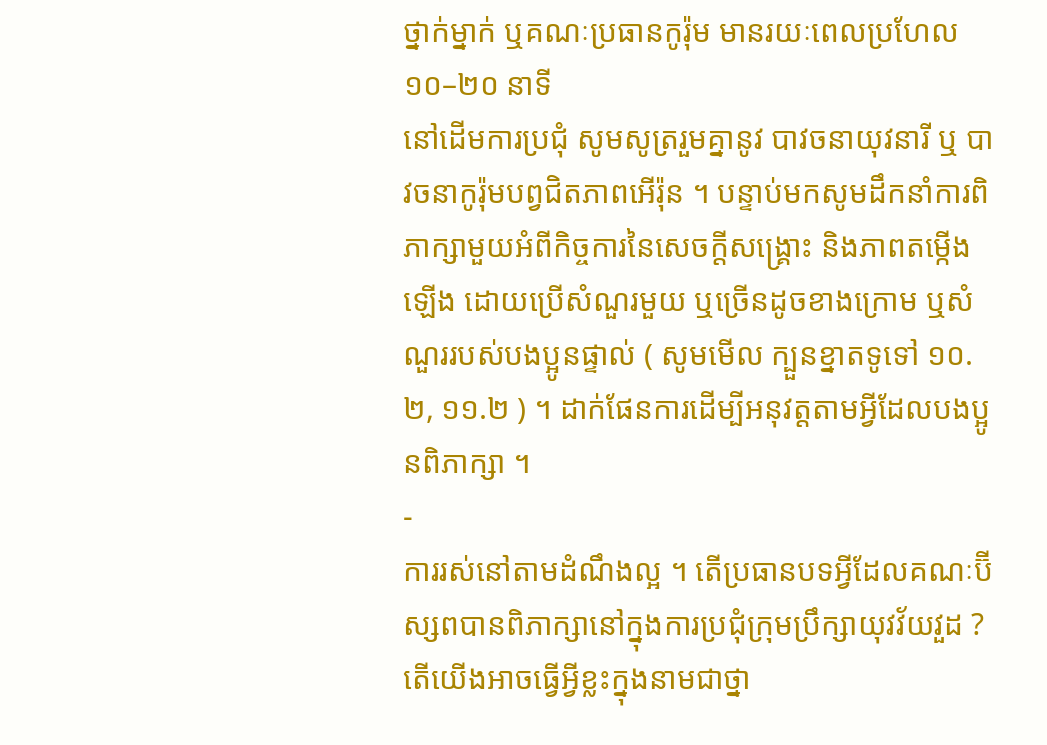ថ្នាក់ម្នាក់ ឬគណៈប្រធានកូរ៉ុម មានរយៈពេលប្រហែល ១០–២០ នាទី
នៅដើមការប្រជុំ សូមសូត្ររួមគ្នានូវ បាវចនាយុវនារី ឬ បាវចនាកូរ៉ុមបព្វជិតភាពអើរ៉ុន ។ បន្ទាប់មកសូមដឹកនាំការពិភាក្សាមួយអំពីកិច្ចការនៃសេចក្តីសង្រ្គោះ និងភាពតម្កើងឡើង ដោយប្រើសំណួរមួយ ឬច្រើនដូចខាងក្រោម ឬសំណួររបស់បងប្អូនផ្ទាល់ ( សូមមើល ក្បួនខ្នាតទូទៅ ១០.២, ១១.២ ) ។ ដាក់ផែនការដើម្បីអនុវត្តតាមអ្វីដែលបងប្អូនពិភាក្សា ។
-
ការរស់នៅតាមដំណឹងល្អ ។ តើប្រធានបទអ្វីដែលគណៈប៊ីស្សពបានពិភាក្សានៅក្នុងការប្រជុំក្រុមប្រឹក្សាយុវវ័យវួដ ? តើយើងអាចធ្វើអ្វីខ្លះក្នុងនាមជាថ្នា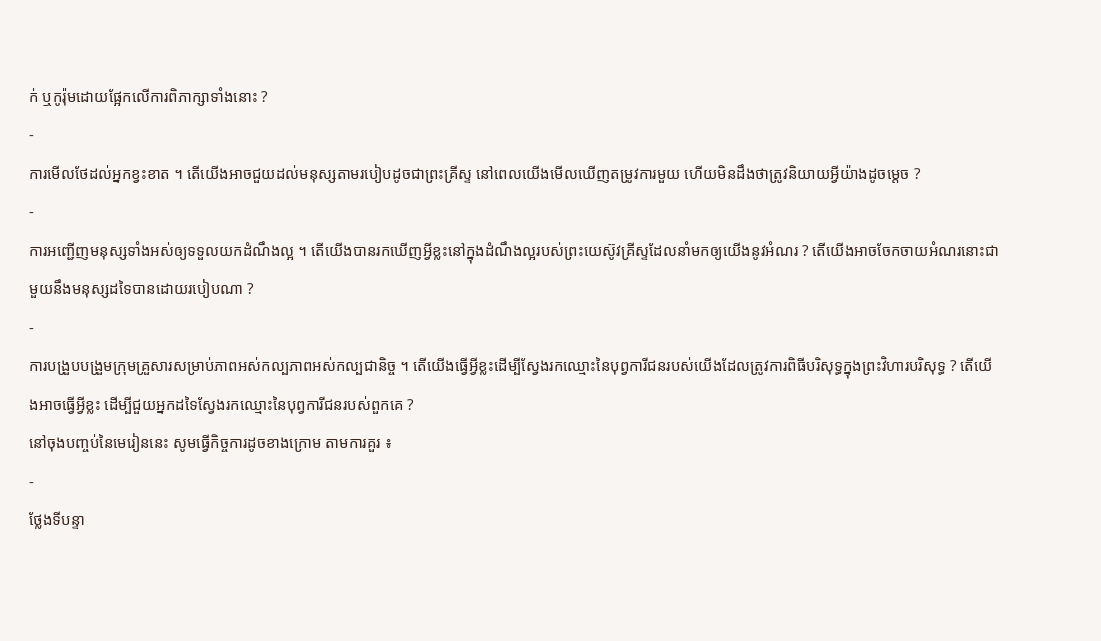ក់ ឬកូរ៉ុមដោយផ្អែកលើការពិភាក្សាទាំងនោះ ?
-
ការមើលថែដល់អ្នកខ្វះខាត ។ តើយើងអាចជួយដល់មនុស្សតាមរបៀបដូចជាព្រះគ្រីស្ទ នៅពេលយើងមើលឃើញតម្រូវការមួយ ហើយមិនដឹងថាត្រូវនិយាយអ្វីយ៉ាងដូចម្តេច ?
-
ការអញ្ជើញមនុស្សទាំងអស់ឲ្យទទួលយកដំណឹងល្អ ។ តើយើងបានរកឃើញអ្វីខ្លះនៅក្នុងដំណឹងល្អរបស់ព្រះយេស៊ូវគ្រីស្ទដែលនាំមកឲ្យយើងនូវអំណរ ? តើយើងអាចចែកចាយអំណរនោះជាមួយនឹងមនុស្សដទៃបានដោយរបៀបណា ?
-
ការបង្រួបបង្រួមក្រុមគ្រួសារសម្រាប់ភាពអស់កល្បភាពអស់កល្បជានិច្ច ។ តើយើងធ្វើអ្វីខ្លះដើម្បីស្វែងរកឈ្មោះនៃបុព្វការីជនរបស់យើងដែលត្រូវការពិធីបរិសុទ្ធក្នុងព្រះវិហារបរិសុទ្ធ ? តើយើងអាចធ្វើអ្វីខ្លះ ដើម្បីជួយអ្នកដទៃស្វែងរកឈ្មោះនៃបុព្វការីជនរបស់ពួកគេ ?
នៅចុងបញ្ចប់នៃមេរៀននេះ សូមធ្វើកិច្ចការដូចខាងក្រោម តាមការគួរ ៖
-
ថ្លែងទីបន្ទា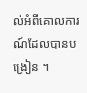ល់អំពីគោលការណ៍ដែលបានបង្រៀន ។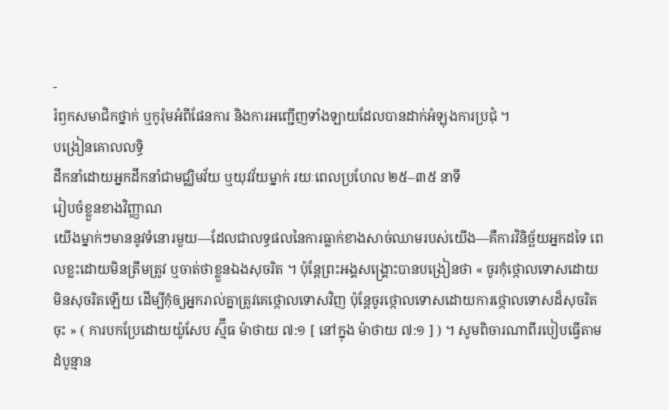-
រំឭកសមាជិកថ្នាក់ ឬកូរ៉ុមអំពីផែនការ និងការអញ្ជើញទាំងឡាយដែលបានដាក់អំឡុងការប្រជុំ ។
បង្រៀនគោលលទ្ធិ
ដឹកនាំដោយអ្នកដឹកនាំជាមជ្ឈិមវ័យ ឬយុវវ័យម្នាក់ រយៈពេលប្រហែល ២៥–៣៥ នាទី
រៀបចំខ្លួនខាងវិញ្ញាណ
យើងម្នាក់ៗមាននូវទំនោរមួយ—ដែលជាលទ្ធផលនៃការធ្លាក់ខាងសាច់ឈាមរបស់យើង—គឺការវិនិច្ឆ័យអ្នកដទៃ ពេលខ្លះដោយមិនត្រឹមត្រូវ ឬចាត់ថាខ្លួនឯងសុចរិត ។ ប៉ុន្តែព្រះអង្គសង្រ្គោះបានបង្រៀនថា « ចូរកុំថ្កោលទោសដោយមិនសុចរិតឡើយ ដើម្បីកុំឲ្យអ្នករាល់គ្នាត្រូវគេថ្កោលទោសវិញ ប៉ុន្តែចូរថ្កោលទោសដោយការថ្កោលទោសដ៏សុចរិតចុះ » ( ការបកប្រែដោយយ៉ូសែប ស្ម៊ីធ ម៉ាថាយ ៧:១ [ នៅក្នុង ម៉ាថាយ ៧:១ ] ) ។ សូមពិចារណាពីរបៀបធ្វើតាមដំបូន្មាន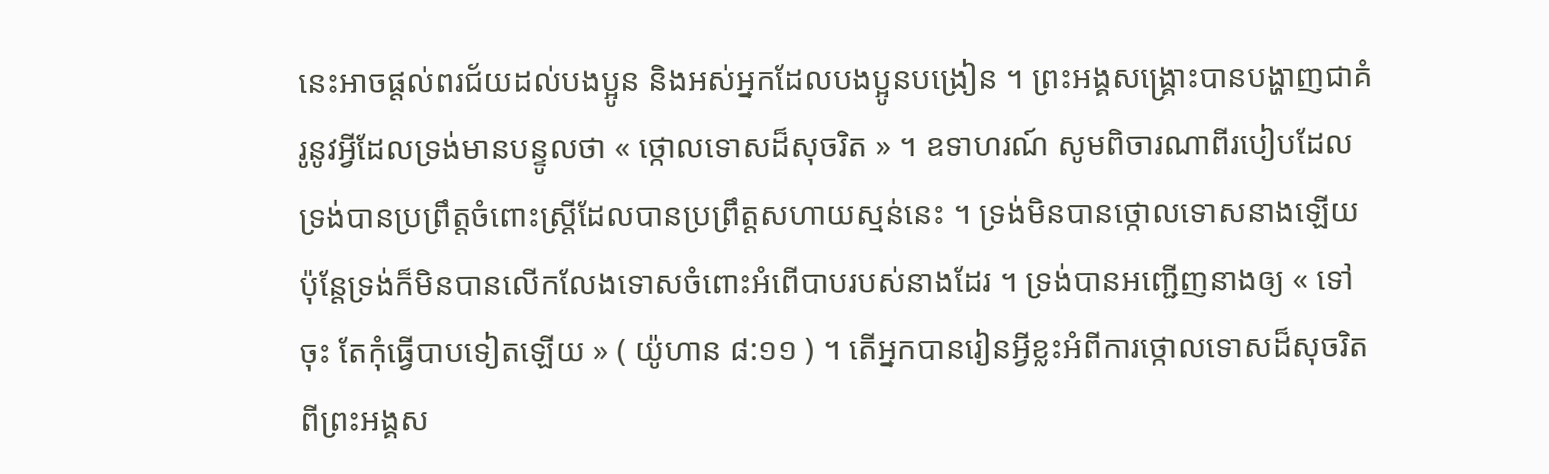នេះអាចផ្តល់ពរជ័យដល់បងប្អូន និងអស់អ្នកដែលបងប្អូនបង្រៀន ។ ព្រះអង្គសង្គ្រោះបានបង្ហាញជាគំរូនូវអ្វីដែលទ្រង់មានបន្ទូលថា « ថ្កោលទោសដ៏សុចរិត » ។ ឧទាហរណ៍ សូមពិចារណាពីរបៀបដែលទ្រង់បានប្រព្រឹត្តចំពោះស្រ្តីដែលបានប្រព្រឹត្តសហាយស្មន់នេះ ។ ទ្រង់មិនបានថ្កោលទោសនាងឡើយ ប៉ុន្តែទ្រង់ក៏មិនបានលើកលែងទោសចំពោះអំពើបាបរបស់នាងដែរ ។ ទ្រង់បានអញ្ជើញនាងឲ្យ « ទៅចុះ តែកុំធ្វើបាបទៀតឡើយ » ( យ៉ូហាន ៨:១១ ) ។ តើអ្នកបានរៀនអ្វីខ្លះអំពីការថ្កោលទោសដ៏សុចរិតពីព្រះអង្គស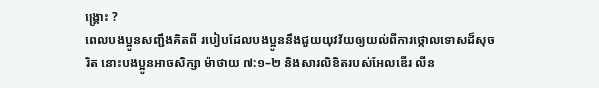ង្គ្រោះ ?
ពេលបងប្អូនសញ្ជឹងគិតពី របៀបដែលបងប្អូននឹងជួយយុវវ័យឲ្យយល់ពីការថ្កោលទោសដ៏សុចរិត នោះបងប្អូនអាចសិក្សា ម៉ាថាយ ៧:១–២ និងសារលិខិតរបស់អែលឌើរ លីន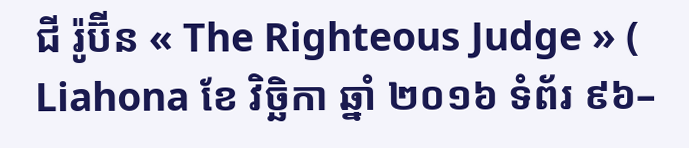ជី រ៉ូប៊ីន « The Righteous Judge » ( Liahona ខែ វិច្ឆិកា ឆ្នាំ ២០១៦ ទំព័រ ៩៦–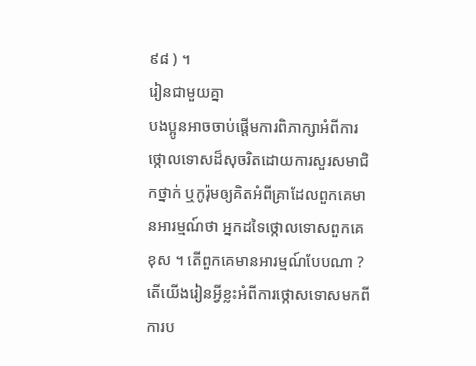៩៨ ) ។
រៀនជាមួយគ្នា
បងប្អូនអាចចាប់ផ្តើមការពិភាក្សាអំពីការថ្កោលទោសដ៏សុចរិតដោយការសួរសមាជិកថ្នាក់ ឬកូរ៉ុមឲ្យគិតអំពីគ្រាដែលពួកគេមានអារម្មណ៍ថា អ្នកដទៃថ្កោលទោសពួកគេខុស ។ តើពួកគេមានអារម្មណ៍បែបណា ? តើយើងរៀនអ្វីខ្លះអំពីការថ្កោសទោសមកពីការប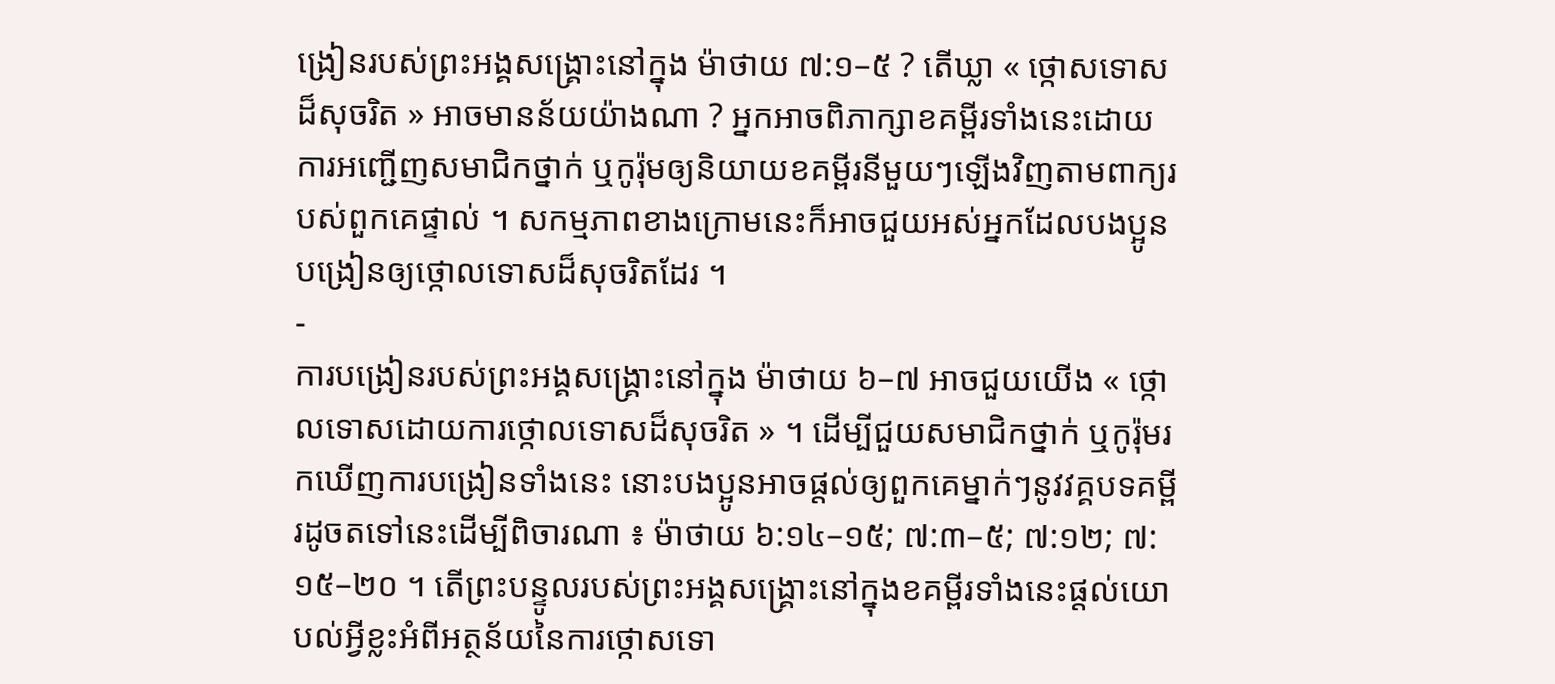ង្រៀនរបស់ព្រះអង្គសង្រ្គោះនៅក្នុង ម៉ាថាយ ៧:១–៥ ? តើឃ្លា « ថ្កោសទោសដ៏សុចរិត » អាចមានន័យយ៉ាងណា ? អ្នកអាចពិភាក្សាខគម្ពីរទាំងនេះដោយការអញ្ជើញសមាជិកថ្នាក់ ឬកូរ៉ុមឲ្យនិយាយខគម្ពីរនីមួយៗឡើងវិញតាមពាក្យរបស់ពួកគេផ្ទាល់ ។ សកម្មភាពខាងក្រោមនេះក៏អាចជួយអស់អ្នកដែលបងប្អូនបង្រៀនឲ្យថ្កោលទោសដ៏សុចរិតដែរ ។
-
ការបង្រៀនរបស់ព្រះអង្គសង្រ្គោះនៅក្នុង ម៉ាថាយ ៦–៧ អាចជួយយើង « ថ្កោលទោសដោយការថ្កោលទោសដ៏សុចរិត » ។ ដើម្បីជួយសមាជិកថ្នាក់ ឬកូរ៉ុមរកឃើញការបង្រៀនទាំងនេះ នោះបងប្អូនអាចផ្តល់ឲ្យពួកគេម្នាក់ៗនូវវគ្គបទគម្ពីរដូចតទៅនេះដើម្បីពិចារណា ៖ ម៉ាថាយ ៦:១៤–១៥; ៧:៣–៥; ៧:១២; ៧:១៥–២០ ។ តើព្រះបន្ទូលរបស់ព្រះអង្គសង្គ្រោះនៅក្នុងខគម្ពីរទាំងនេះផ្តល់យោបល់អ្វីខ្លះអំពីអត្ថន័យនៃការថ្កោសទោ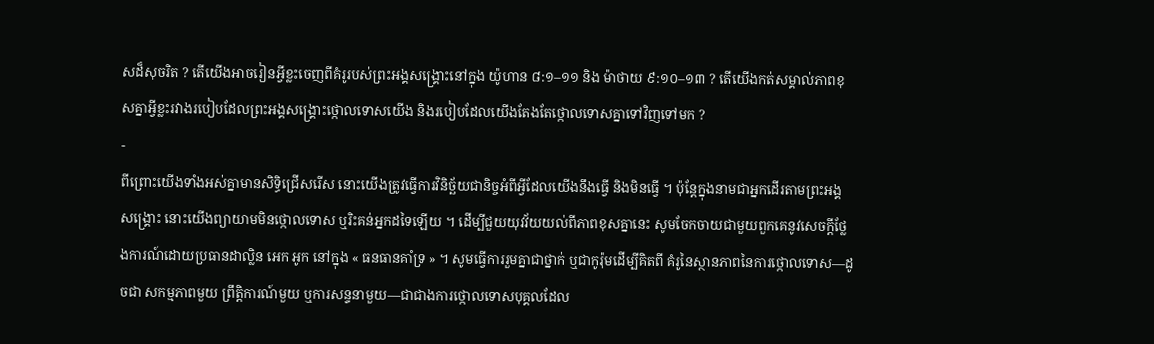សដ៏សុចរិត ? តើយើងអាចរៀនអ្វីខ្លះចេញពីគំរូរបស់ព្រះអង្គសង្រ្គោះនៅក្នុង យ៉ូហាន ៨:១–១១ និង ម៉ាថាយ ៩:១០–១៣ ? តើយើងកត់សម្គាល់ភាពខុសគ្នាអ្វីខ្លះរវាងរបៀបដែលព្រះអង្គសង្គ្រោះថ្កោលទោសយើង និងរបៀបដែលយើងតែងតែថ្កោលទោសគ្នាទៅវិញទៅមក ?
-
ពីព្រោះយើងទាំងអស់គ្នាមានសិទ្ធិជ្រើសរើស នោះយើងត្រូវធ្វើការវិនិច្ឆ័យជានិច្ចអំពីអ្វីដែលយើងនឹងធ្វើ និងមិនធ្វើ ។ ប៉ុន្តែក្នុងនាមជាអ្នកដើរតាមព្រះអង្គសង្រ្គោះ នោះយើងព្យាយាមមិនថ្កោលទោស ឬរិះគន់អ្នកដទៃឡើយ ។ ដើម្បីជួយយុវវ័យយល់ពីភាពខុសគ្នានេះ សូមចែកចាយជាមួយពួកគេនូវសេចក្តីថ្លែងការណ៍ដោយប្រធានដាល្លិន អេក អូក នៅក្នុង « ធនធានគាំទ្រ » ។ សូមធ្វើការរួមគ្នាជាថ្នាក់ ឬជាកូរ៉ុមដើម្បីគិតពី គំរូនៃស្ថានភាពនៃការថ្កោលទោស—ដូចជា សកម្មភាពមួយ ព្រឹត្តិការណ៍មួយ ឬការសន្ទនាមួយ—ជាជាងការថ្កោលទោសបុគ្គលដែល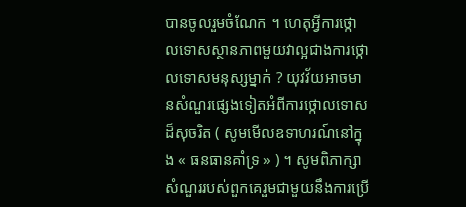បានចូលរួមចំណែក ។ ហេតុអ្វីការថ្កោលទោសស្ថានភាពមួយវាល្អជាងការថ្កោលទោសមនុស្សម្នាក់ ? យុវវ័យអាចមានសំណួរផ្សេងទៀតអំពីការថ្កោលទោសដ៏សុចរិត ( សូមមើលឧទាហរណ៍នៅក្នុង « ធនធានគាំទ្រ » ) ។ សូមពិភាក្សាសំណួររបស់ពួកគេរួមជាមួយនឹងការប្រើ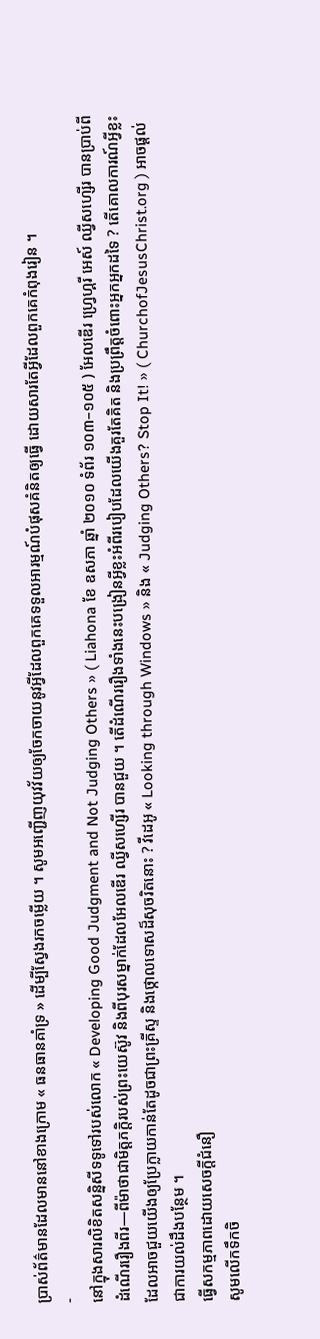ប្រាស់ព័ត៌មានដែលមាននៅខាងក្រោម « ធនធានគាំទ្រ » ដើម្បីស្វែងរកចម្លើយ ។ សូមអញ្ជើញយុវវ័យឲ្យចែកចាយនូវអ្វីដែលពួកគេទទួលអារម្មណ៍បំផុសគំនិតឲ្យធ្វើ ដោយសារតែអ្វីដែលពួកគេកំពុងរៀន ។
-
នៅក្នុងសារលិខិតសន្និសីទទូទៅរបស់លោក « Developing Good Judgment and Not Judging Others » ( Liahona ខែ ឧសភា ឆ្នាំ ២០១០ ទំព័រ ១០៣–១០៥ ) អែលឌើរ ហ្វ្រេហ្គរី អេស៍ ឈ្វីសហ្សើរ បានប្រាប់ពីដំណើររឿងពីរ—ពីម៉ាថាជាមិត្តភក្តិរបស់ព្រះយេស៊ូវ និងពីបុរសម្នាក់ដែលអែលឌើរ ឈ្វីសហ្សើរ បានជួយ ។ តើដំណើររឿងទាំងនេះបង្រៀនអ្វីខ្លះអំពីរបៀបដែលយើងគួរតែគិត និងប្រព្រឹត្តចំពោះអ្នកអ្នកដទៃ ? តើគោលការណ៍អ្វីខ្លះដែលអាចជួយយើងឲ្យប្រែក្លាយកាន់តែដូចជាព្រះគ្រីស្ទ និងថ្កោលទោសដ៏សុចរិតនោះ ? វីដេអូ « Looking through Windows » និង « Judging Others? Stop It! » ( ChurchofJesusChrist.org ) អាចផ្តល់ជាការយល់ដឹងបន្ថែម ។
ធ្វើសកម្មភាពដោយសេចក្ដីជំនឿ
សូមលើកទឹកចិ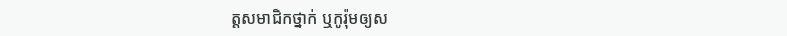ត្តសមាជិកថ្នាក់ ឬកូរ៉ុមឲ្យស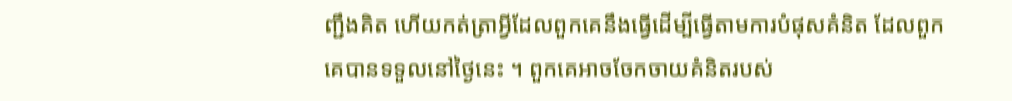ញ្ជឹងគិត ហើយកត់ត្រាអ្វីដែលពួកគេនឹងធ្វើដើម្បីធ្វើតាមការបំផុសគំនិត ដែលពួកគេបានទទួលនៅថ្ងៃនេះ ។ ពួកគេអាចចែកចាយគំនិតរបស់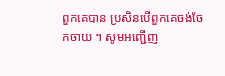ពួកគេបាន ប្រសិនបើពួកគេចង់ចែកចាយ ។ សូមអញ្ជើញ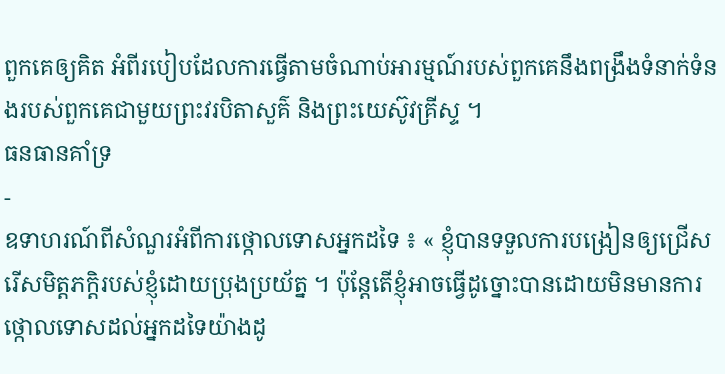ពួកគេឲ្យគិត អំពីរបៀបដែលការធ្វើតាមចំណាប់អារម្មណ៍របស់ពួកគេនឹងពង្រឹងទំនាក់ទំនងរបស់ពួកគេជាមួយព្រះវរបិតាសួគ៌ និងព្រះយេស៊ូវគ្រីស្ទ ។
ធនធានគាំទ្រ
-
ឧទាហរណ៍ពីសំណួរអំពីការថ្កោលទោសអ្នកដទៃ ៖ « ខ្ញុំបានទទួលការបង្រៀនឲ្យជ្រើសរើសមិត្តភក្តិរបស់ខ្ញុំដោយប្រុងប្រយ័ត្ន ។ ប៉ុន្តែតើខ្ញុំអាចធ្វើដូច្នោះបានដោយមិនមានការថ្កោលទោសដល់អ្នកដទៃយ៉ាងដូ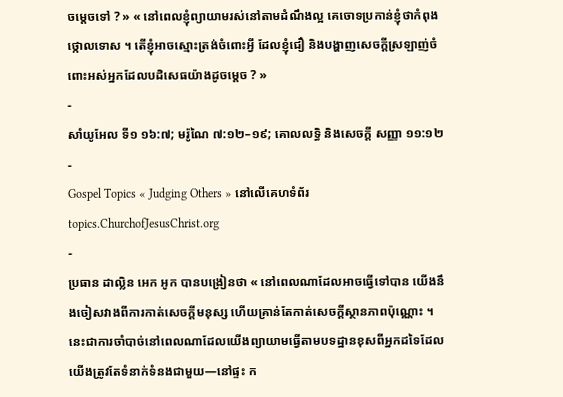ចម្តេចទៅ ? » « នៅពេលខ្ញុំព្យាយាមរស់នៅតាមដំណឹងល្អ គេចោទប្រកាន់ខ្ញុំថាកំពុងថ្កោលទោស ។ តើខ្ញុំអាចស្មោះត្រង់ចំពោះអ្វី ដែលខ្ញុំជឿ និងបង្ហាញសេចក្តីស្រឡាញ់ចំពោះអស់អ្នកដែលបដិសេធយ៉ាងដូចម្តេច ? »
-
សាំយូអែល ទី១ ១៦:៧; មរ៉ូណៃ ៧:១២–១៩; គោលលទ្ធិ និងសេចក្តី សញ្ញា ១១:១២
-
Gospel Topics « Judging Others » នៅលើគេហទំព័រ topics.ChurchofJesusChrist.org
-
ប្រធាន ដាល្លិន អេក អូក បានបង្រៀនថា « នៅពេលណាដែលអាចធ្វើទៅបាន យើងនឹងចៀសវាងពីការកាត់សេចក្ដីមនុស្ស ហើយគ្រាន់តែកាត់សេចក្ដីស្ថានភាពប៉ុណ្ណោះ ។ នេះជាការចាំបាច់នៅពេលណាដែលយើងព្យាយាមធ្វើតាមបទដ្ឋានខុសពីអ្នកដទៃដែលយើងត្រូវតែទំនាក់ទំនងជាមួយ—នៅផ្ទះ ក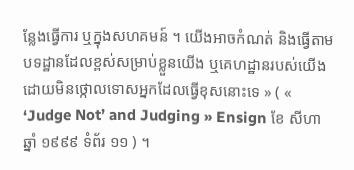ន្លែងធ្វើការ ឬក្នុងសហគមន៍ ។ យើងអាចកំណត់ និងធ្វើតាមបទដ្ឋានដែលខ្ពស់សម្រាប់ខ្លួនយើង ឬគេហដ្ឋានរបស់យើង ដោយមិនថ្កោលទោសអ្នកដែលធ្វើខុសនោះទេ » ( « ‘Judge Not’ and Judging » Ensign ខែ សីហា ឆ្នាំ ១៩៩៩ ទំព័រ ១១ ) ។